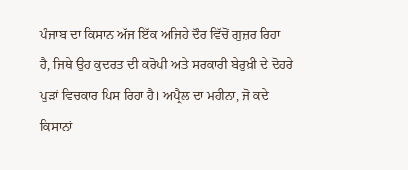ਪੰਜਾਬ ਦਾ ਕਿਸਾਨ ਅੱਜ ਇੱਕ ਅਜਿਹੇ ਦੌਰ ਵਿੱਚੋਂ ਗੁਜ਼ਰ ਰਿਹਾ ਹੈ, ਜਿਥੇ ਉਹ ਕੁਦਰਤ ਦੀ ਕਰੋਪੀ ਅਤੇ ਸਰਕਾਰੀ ਬੇਰੁਖ਼ੀ ਦੇ ਦੋਹਰੇ ਪੁੜਾਂ ਵਿਚਕਾਰ ਪਿਸ ਰਿਹਾ ਹੈ। ਅਪ੍ਰੈਲ ਦਾ ਮਹੀਨਾ, ਜੋ ਕਦੇ ਕਿਸਾਨਾਂ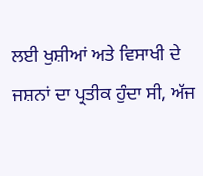ਲਈ ਖੁਸ਼ੀਆਂ ਅਤੇ ਵਿਸਾਖੀ ਦੇ ਜਸ਼ਨਾਂ ਦਾ ਪ੍ਰਤੀਕ ਹੁੰਦਾ ਸੀ, ਅੱਜ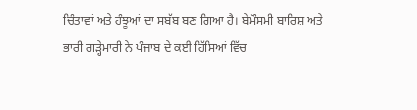ਚਿੰਤਾਵਾਂ ਅਤੇ ਹੰਝੂਆਂ ਦਾ ਸਬੱਬ ਬਣ ਗਿਆ ਹੈ। ਬੇਮੌਸਮੀ ਬਾਰਿਸ਼ ਅਤੇ ਭਾਰੀ ਗੜ੍ਹੇਮਾਰੀ ਨੇ ਪੰਜਾਬ ਦੇ ਕਈ ਹਿੱਸਿਆਂ ਵਿੱਚ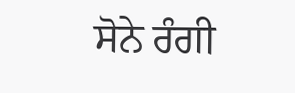ਸੋਨੇ ਰੰਗੀ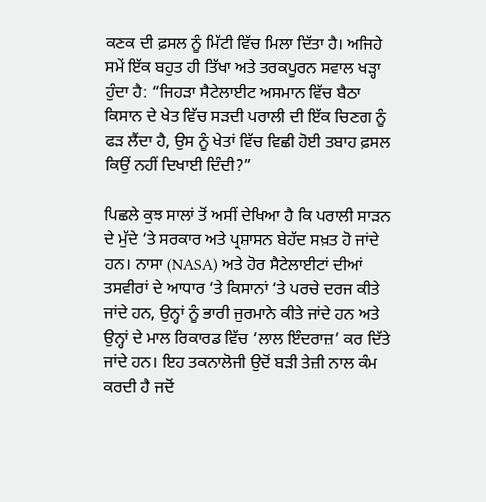ਕਣਕ ਦੀ ਫ਼ਸਲ ਨੂੰ ਮਿੱਟੀ ਵਿੱਚ ਮਿਲਾ ਦਿੱਤਾ ਹੈ। ਅਜਿਹੇ ਸਮੇਂ ਇੱਕ ਬਹੁਤ ਹੀ ਤਿੱਖਾ ਅਤੇ ਤਰਕਪੂਰਨ ਸਵਾਲ ਖੜ੍ਹਾ ਹੁੰਦਾ ਹੈ: “ਜਿਹੜਾ ਸੈਟੇਲਾਈਟ ਅਸਮਾਨ ਵਿੱਚ ਬੈਠਾ ਕਿਸਾਨ ਦੇ ਖੇਤ ਵਿੱਚ ਸੜਦੀ ਪਰਾਲੀ ਦੀ ਇੱਕ ਚਿਣਗ ਨੂੰ ਫੜ ਲੈਂਦਾ ਹੈ, ਉਸ ਨੂੰ ਖੇਤਾਂ ਵਿੱਚ ਵਿਛੀ ਹੋਈ ਤਬਾਹ ਫ਼ਸਲ ਕਿਉਂ ਨਹੀਂ ਦਿਖਾਈ ਦਿੰਦੀ?”

ਪਿਛਲੇ ਕੁਝ ਸਾਲਾਂ ਤੋਂ ਅਸੀਂ ਦੇਖਿਆ ਹੈ ਕਿ ਪਰਾਲੀ ਸਾੜਨ ਦੇ ਮੁੱਦੇ ‘ਤੇ ਸਰਕਾਰ ਅਤੇ ਪ੍ਰਸ਼ਾਸਨ ਬੇਹੱਦ ਸਖ਼ਤ ਹੋ ਜਾਂਦੇ ਹਨ। ਨਾਸਾ (NASA) ਅਤੇ ਹੋਰ ਸੈਟੇਲਾਈਟਾਂ ਦੀਆਂ ਤਸਵੀਰਾਂ ਦੇ ਆਧਾਰ ‘ਤੇ ਕਿਸਾਨਾਂ ‘ਤੇ ਪਰਚੇ ਦਰਜ ਕੀਤੇ ਜਾਂਦੇ ਹਨ, ਉਨ੍ਹਾਂ ਨੂੰ ਭਾਰੀ ਜੁਰਮਾਨੇ ਕੀਤੇ ਜਾਂਦੇ ਹਨ ਅਤੇ ਉਨ੍ਹਾਂ ਦੇ ਮਾਲ ਰਿਕਾਰਡ ਵਿੱਚ ‘ਲਾਲ ਇੰਦਰਾਜ਼’ ਕਰ ਦਿੱਤੇ ਜਾਂਦੇ ਹਨ। ਇਹ ਤਕਨਾਲੋਜੀ ਉਦੋਂ ਬੜੀ ਤੇਜ਼ੀ ਨਾਲ ਕੰਮ ਕਰਦੀ ਹੈ ਜਦੋਂ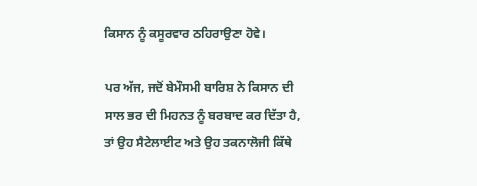ਕਿਸਾਨ ਨੂੰ ਕਸੂਰਵਾਰ ਠਹਿਰਾਉਣਾ ਹੋਵੇ।

ਪਰ ਅੱਜ, ਜਦੋਂ ਬੇਮੌਸਮੀ ਬਾਰਿਸ਼ ਨੇ ਕਿਸਾਨ ਦੀ ਸਾਲ ਭਰ ਦੀ ਮਿਹਨਤ ਨੂੰ ਬਰਬਾਦ ਕਰ ਦਿੱਤਾ ਹੈ, ਤਾਂ ਉਹ ਸੈਟੇਲਾਈਟ ਅਤੇ ਉਹ ਤਕਨਾਲੋਜੀ ਕਿੱਥੇ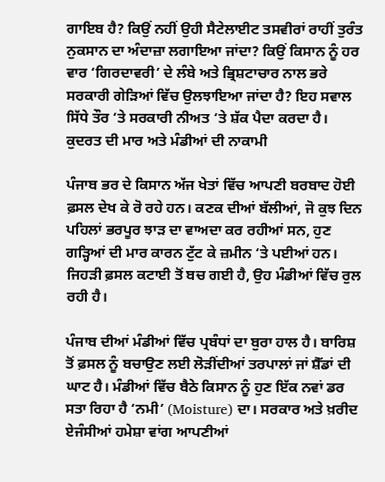ਗਾਇਬ ਹੈ? ਕਿਉਂ ਨਹੀਂ ਉਹੀ ਸੈਟੇਲਾਈਟ ਤਸਵੀਰਾਂ ਰਾਹੀਂ ਤੁਰੰਤ ਨੁਕਸਾਨ ਦਾ ਅੰਦਾਜ਼ਾ ਲਗਾਇਆ ਜਾਂਦਾ? ਕਿਉਂ ਕਿਸਾਨ ਨੂੰ ਹਰ ਵਾਰ ‘ਗਿਰਦਾਵਰੀ’ ਦੇ ਲੰਬੇ ਅਤੇ ਭ੍ਰਿਸ਼ਟਾਚਾਰ ਨਾਲ ਭਰੇ ਸਰਕਾਰੀ ਗੇੜਿਆਂ ਵਿੱਚ ਉਲਝਾਇਆ ਜਾਂਦਾ ਹੈ? ਇਹ ਸਵਾਲ ਸਿੱਧੇ ਤੌਰ ‘ਤੇ ਸਰਕਾਰੀ ਨੀਅਤ ‘ਤੇ ਸ਼ੱਕ ਪੈਦਾ ਕਰਦਾ ਹੈ।
ਕੁਦਰਤ ਦੀ ਮਾਰ ਅਤੇ ਮੰਡੀਆਂ ਦੀ ਨਾਕਾਮੀ

ਪੰਜਾਬ ਭਰ ਦੇ ਕਿਸਾਨ ਅੱਜ ਖੇਤਾਂ ਵਿੱਚ ਆਪਣੀ ਬਰਬਾਦ ਹੋਈ ਫ਼ਸਲ ਦੇਖ ਕੇ ਰੋ ਰਹੇ ਹਨ। ਕਣਕ ਦੀਆਂ ਬੱਲੀਆਂ, ਜੋ ਕੁਝ ਦਿਨ ਪਹਿਲਾਂ ਭਰਪੂਰ ਝਾੜ ਦਾ ਵਾਅਦਾ ਕਰ ਰਹੀਆਂ ਸਨ, ਹੁਣ ਗੜ੍ਹਿਆਂ ਦੀ ਮਾਰ ਕਾਰਨ ਟੁੱਟ ਕੇ ਜ਼ਮੀਨ ‘ਤੇ ਪਈਆਂ ਹਨ। ਜਿਹੜੀ ਫ਼ਸਲ ਕਟਾਈ ਤੋਂ ਬਚ ਗਈ ਹੈ, ਉਹ ਮੰਡੀਆਂ ਵਿੱਚ ਰੁਲ ਰਹੀ ਹੈ।

ਪੰਜਾਬ ਦੀਆਂ ਮੰਡੀਆਂ ਵਿੱਚ ਪ੍ਰਬੰਧਾਂ ਦਾ ਬੁਰਾ ਹਾਲ ਹੈ। ਬਾਰਿਸ਼ ਤੋਂ ਫ਼ਸਲ ਨੂੰ ਬਚਾਉਣ ਲਈ ਲੋੜੀਂਦੀਆਂ ਤਰਪਾਲਾਂ ਜਾਂ ਸ਼ੈੱਡਾਂ ਦੀ ਘਾਟ ਹੈ। ਮੰਡੀਆਂ ਵਿੱਚ ਬੈਠੇ ਕਿਸਾਨ ਨੂੰ ਹੁਣ ਇੱਕ ਨਵਾਂ ਡਰ ਸਤਾ ਰਿਹਾ ਹੈ ‘ਨਮੀ’ (Moisture) ਦਾ। ਸਰਕਾਰ ਅਤੇ ਖ਼ਰੀਦ ਏਜੰਸੀਆਂ ਹਮੇਸ਼ਾ ਵਾਂਗ ਆਪਣੀਆਂ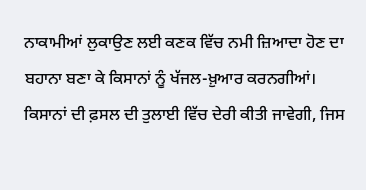ਨਾਕਾਮੀਆਂ ਲੁਕਾਉਣ ਲਈ ਕਣਕ ਵਿੱਚ ਨਮੀ ਜ਼ਿਆਦਾ ਹੋਣ ਦਾ ਬਹਾਨਾ ਬਣਾ ਕੇ ਕਿਸਾਨਾਂ ਨੂੰ ਖੱਜਲ-ਖ਼ੁਆਰ ਕਰਨਗੀਆਂ। ਕਿਸਾਨਾਂ ਦੀ ਫ਼ਸਲ ਦੀ ਤੁਲਾਈ ਵਿੱਚ ਦੇਰੀ ਕੀਤੀ ਜਾਵੇਗੀ, ਜਿਸ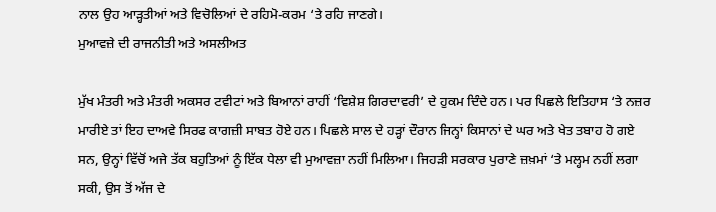ਨਾਲ ਉਹ ਆੜ੍ਹਤੀਆਂ ਅਤੇ ਵਿਚੋਲਿਆਂ ਦੇ ਰਹਿਮੋ-ਕਰਮ ‘ਤੇ ਰਹਿ ਜਾਣਗੇ।
ਮੁਆਵਜ਼ੇ ਦੀ ਰਾਜਨੀਤੀ ਅਤੇ ਅਸਲੀਅਤ

ਮੁੱਖ ਮੰਤਰੀ ਅਤੇ ਮੰਤਰੀ ਅਕਸਰ ਟਵੀਟਾਂ ਅਤੇ ਬਿਆਨਾਂ ਰਾਹੀਂ ‘ਵਿਸ਼ੇਸ਼ ਗਿਰਦਾਵਰੀ’ ਦੇ ਹੁਕਮ ਦਿੰਦੇ ਹਨ। ਪਰ ਪਿਛਲੇ ਇਤਿਹਾਸ ‘ਤੇ ਨਜ਼ਰ ਮਾਰੀਏ ਤਾਂ ਇਹ ਦਾਅਵੇ ਸਿਰਫ ਕਾਗਜ਼ੀ ਸਾਬਤ ਹੋਏ ਹਨ। ਪਿਛਲੇ ਸਾਲ ਦੇ ਹੜ੍ਹਾਂ ਦੌਰਾਨ ਜਿਨ੍ਹਾਂ ਕਿਸਾਨਾਂ ਦੇ ਘਰ ਅਤੇ ਖੇਤ ਤਬਾਹ ਹੋ ਗਏ ਸਨ, ਉਨ੍ਹਾਂ ਵਿੱਚੋਂ ਅਜੇ ਤੱਕ ਬਹੁਤਿਆਂ ਨੂੰ ਇੱਕ ਧੇਲਾ ਵੀ ਮੁਆਵਜ਼ਾ ਨਹੀਂ ਮਿਲਿਆ। ਜਿਹੜੀ ਸਰਕਾਰ ਪੁਰਾਣੇ ਜ਼ਖ਼ਮਾਂ ‘ਤੇ ਮਲ੍ਹਮ ਨਹੀਂ ਲਗਾ ਸਕੀ, ਉਸ ਤੋਂ ਅੱਜ ਦੇ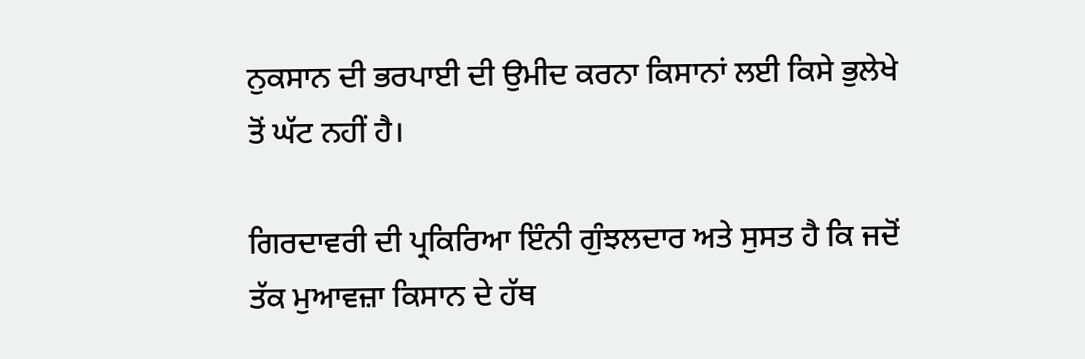ਨੁਕਸਾਨ ਦੀ ਭਰਪਾਈ ਦੀ ਉਮੀਦ ਕਰਨਾ ਕਿਸਾਨਾਂ ਲਈ ਕਿਸੇ ਭੁਲੇਖੇ ਤੋਂ ਘੱਟ ਨਹੀਂ ਹੈ।

ਗਿਰਦਾਵਰੀ ਦੀ ਪ੍ਰਕਿਰਿਆ ਇੰਨੀ ਗੁੰਝਲਦਾਰ ਅਤੇ ਸੁਸਤ ਹੈ ਕਿ ਜਦੋਂ ਤੱਕ ਮੁਆਵਜ਼ਾ ਕਿਸਾਨ ਦੇ ਹੱਥ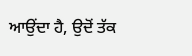ਆਉਂਦਾ ਹੈ, ਉਦੋਂ ਤੱਕ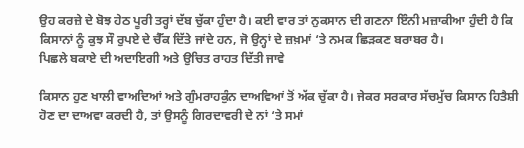ਉਹ ਕਰਜ਼ੇ ਦੇ ਬੋਝ ਹੇਠ ਪੂਰੀ ਤਰ੍ਹਾਂ ਦੱਬ ਚੁੱਕਾ ਹੁੰਦਾ ਹੈ। ਕਈ ਵਾਰ ਤਾਂ ਨੁਕਸਾਨ ਦੀ ਗਣਨਾ ਇੰਨੀ ਮਜ਼ਾਕੀਆ ਹੁੰਦੀ ਹੈ ਕਿ ਕਿਸਾਨਾਂ ਨੂੰ ਕੁਝ ਸੌ ਰੁਪਏ ਦੇ ਚੈੱਕ ਦਿੱਤੇ ਜਾਂਦੇ ਹਨ, ਜੋ ਉਨ੍ਹਾਂ ਦੇ ਜ਼ਖ਼ਮਾਂ ‘ਤੇ ਨਮਕ ਛਿੜਕਣ ਬਰਾਬਰ ਹੈ।
ਪਿਛਲੇ ਬਕਾਏ ਦੀ ਅਦਾਇਗੀ ਅਤੇ ਉਚਿਤ ਰਾਹਤ ਦਿੱਤੀ ਜਾਵੇ

ਕਿਸਾਨ ਹੁਣ ਖਾਲੀ ਵਾਅਦਿਆਂ ਅਤੇ ਗੁੰਮਰਾਹਕੁੰਨ ਦਾਅਵਿਆਂ ਤੋਂ ਅੱਕ ਚੁੱਕਾ ਹੈ। ਜੇਕਰ ਸਰਕਾਰ ਸੱਚਮੁੱਚ ਕਿਸਾਨ ਹਿਤੈਸ਼ੀ ਹੋਣ ਦਾ ਦਾਅਵਾ ਕਰਦੀ ਹੈ, ਤਾਂ ਉਸਨੂੰ ਗਿਰਦਾਵਰੀ ਦੇ ਨਾਂ ‘ਤੇ ਸਮਾਂ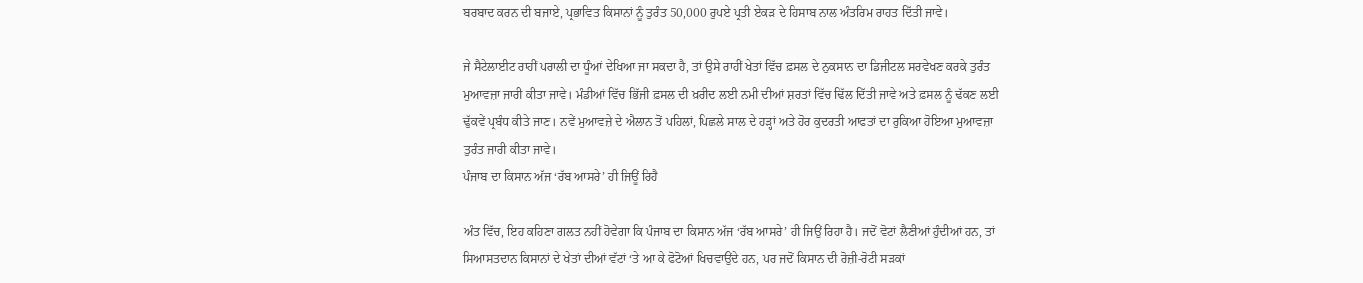ਬਰਬਾਦ ਕਰਨ ਦੀ ਬਜਾਏ, ਪ੍ਰਭਾਵਿਤ ਕਿਸਾਨਾਂ ਨੂੰ ਤੁਰੰਤ 50,000 ਰੁਪਏ ਪ੍ਰਤੀ ਏਕੜ ਦੇ ਹਿਸਾਬ ਨਾਲ ਅੰਤਰਿਮ ਰਾਹਤ ਦਿੱਤੀ ਜਾਵੇ।

ਜੇ ਸੈਟੇਲਾਈਟ ਰਾਹੀਂ ਪਰਾਲੀ ਦਾ ਧੂੰਆਂ ਦੇਖਿਆ ਜਾ ਸਕਦਾ ਹੈ, ਤਾਂ ਉਸੇ ਰਾਹੀਂ ਖੇਤਾਂ ਵਿੱਚ ਫ਼ਸਲ ਦੇ ਨੁਕਸਾਨ ਦਾ ਡਿਜੀਟਲ ਸਰਵੇਖਣ ਕਰਕੇ ਤੁਰੰਤ ਮੁਆਵਜ਼ਾ ਜਾਰੀ ਕੀਤਾ ਜਾਵੇ। ਮੰਡੀਆਂ ਵਿੱਚ ਭਿੱਜੀ ਫ਼ਸਲ ਦੀ ਖ਼ਰੀਦ ਲਈ ਨਮੀ ਦੀਆਂ ਸ਼ਰਤਾਂ ਵਿੱਚ ਢਿੱਲ ਦਿੱਤੀ ਜਾਵੇ ਅਤੇ ਫ਼ਸਲ ਨੂੰ ਢੱਕਣ ਲਈ ਢੁੱਕਵੇਂ ਪ੍ਰਬੰਧ ਕੀਤੇ ਜਾਣ। ਨਵੇਂ ਮੁਆਵਜ਼ੇ ਦੇ ਐਲਾਨ ਤੋਂ ਪਹਿਲਾਂ, ਪਿਛਲੇ ਸਾਲ ਦੇ ਹੜ੍ਹਾਂ ਅਤੇ ਹੋਰ ਕੁਦਰਤੀ ਆਫਤਾਂ ਦਾ ਰੁਕਿਆ ਹੋਇਆ ਮੁਆਵਜ਼ਾ ਤੁਰੰਤ ਜਾਰੀ ਕੀਤਾ ਜਾਵੇ।
ਪੰਜਾਬ ਦਾ ਕਿਸਾਨ ਅੱਜ ‘ਰੱਬ ਆਸਰੇ’ ਹੀ ਜਿਊਂ ਰਿਹੈ

ਅੰਤ ਵਿੱਚ, ਇਹ ਕਹਿਣਾ ਗਲਤ ਨਹੀਂ ਹੋਵੇਗਾ ਕਿ ਪੰਜਾਬ ਦਾ ਕਿਸਾਨ ਅੱਜ ‘ਰੱਬ ਆਸਰੇ’ ਹੀ ਜਿਉਂ ਰਿਹਾ ਹੈ। ਜਦੋਂ ਵੋਟਾਂ ਲੈਣੀਆਂ ਹੁੰਦੀਆਂ ਹਨ, ਤਾਂ ਸਿਆਸਤਦਾਨ ਕਿਸਾਨਾਂ ਦੇ ਖੇਤਾਂ ਦੀਆਂ ਵੱਟਾਂ ‘ਤੇ ਆ ਕੇ ਫੋਟੋਆਂ ਖਿਚਵਾਉਂਦੇ ਹਨ, ਪਰ ਜਦੋਂ ਕਿਸਾਨ ਦੀ ਰੋਜ਼ੀ-ਰੋਟੀ ਸੜਕਾਂ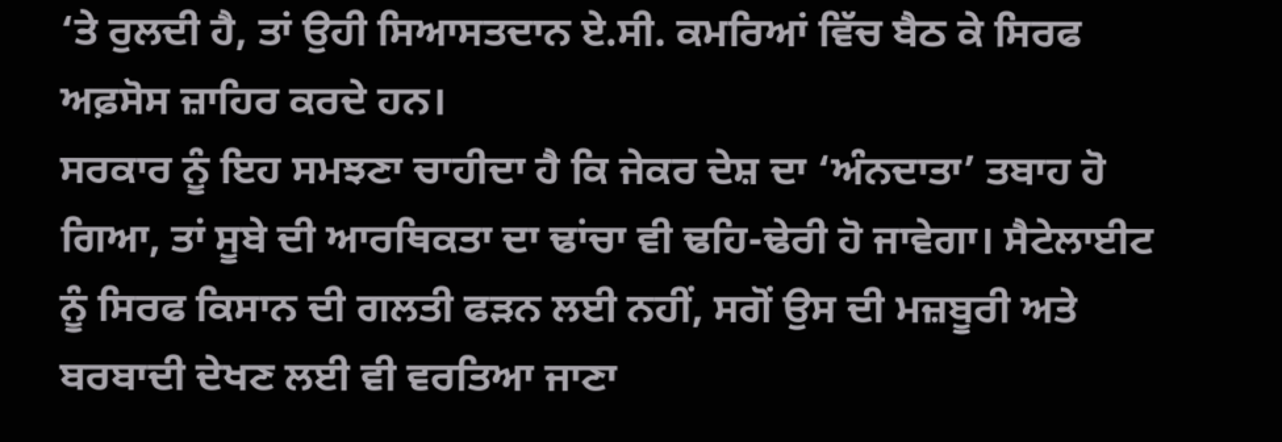‘ਤੇ ਰੁਲਦੀ ਹੈ, ਤਾਂ ਉਹੀ ਸਿਆਸਤਦਾਨ ਏ.ਸੀ. ਕਮਰਿਆਂ ਵਿੱਚ ਬੈਠ ਕੇ ਸਿਰਫ ਅਫ਼ਸੋਸ ਜ਼ਾਹਿਰ ਕਰਦੇ ਹਨ।
ਸਰਕਾਰ ਨੂੰ ਇਹ ਸਮਝਣਾ ਚਾਹੀਦਾ ਹੈ ਕਿ ਜੇਕਰ ਦੇਸ਼ ਦਾ ‘ਅੰਨਦਾਤਾ’ ਤਬਾਹ ਹੋ ਗਿਆ, ਤਾਂ ਸੂਬੇ ਦੀ ਆਰਥਿਕਤਾ ਦਾ ਢਾਂਚਾ ਵੀ ਢਹਿ-ਢੇਰੀ ਹੋ ਜਾਵੇਗਾ। ਸੈਟੇਲਾਈਟ ਨੂੰ ਸਿਰਫ ਕਿਸਾਨ ਦੀ ਗਲਤੀ ਫੜਨ ਲਈ ਨਹੀਂ, ਸਗੋਂ ਉਸ ਦੀ ਮਜ਼ਬੂਰੀ ਅਤੇ ਬਰਬਾਦੀ ਦੇਖਣ ਲਈ ਵੀ ਵਰਤਿਆ ਜਾਣਾ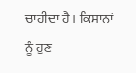ਚਾਹੀਦਾ ਹੈ। ਕਿਸਾਨਾਂ ਨੂੰ ਹੁਣ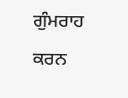ਗੁੰਮਰਾਹ ਕਰਨ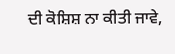ਦੀ ਕੋਸ਼ਿਸ਼ ਨਾ ਕੀਤੀ ਜਾਵੇ,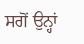ਸਗੋਂ ਉਨ੍ਹਾਂ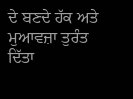ਦੇ ਬਣਦੇ ਹੱਕ ਅਤੇ ਮੁਆਵਜ਼ਾ ਤੁਰੰਤ ਦਿੱਤਾ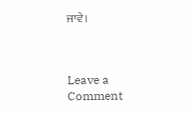ਜਾਵੇ।



Leave a Comment